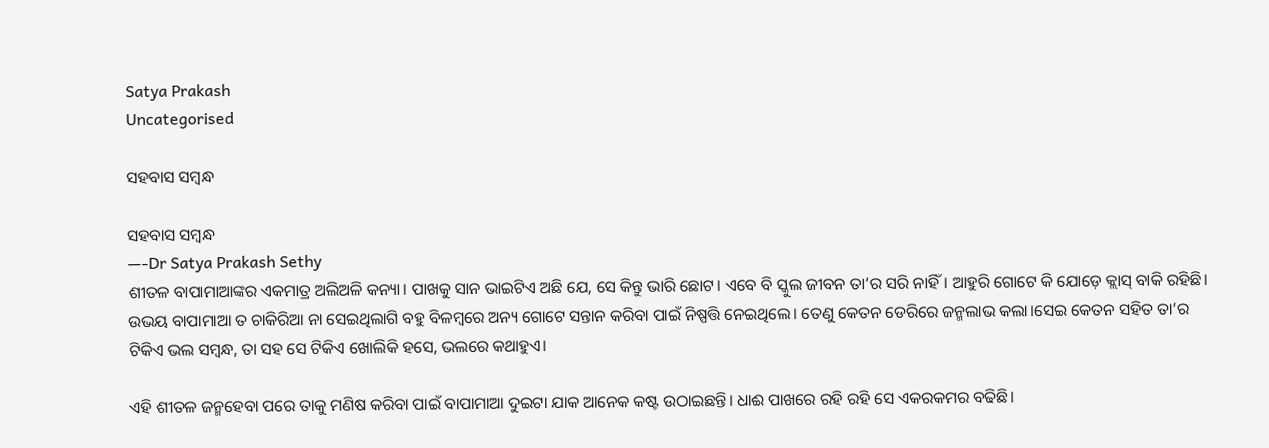Satya Prakash
Uncategorised

ସହବାସ ସମ୍ବନ୍ଧ

ସହବାସ ସମ୍ବନ୍ଧ
—-Dr Satya Prakash Sethy
ଶୀତଳ ବାପାମାଆଙ୍କର ଏକମାତ୍ର ଅଲିଅଳି କନ୍ୟା। ପାଖକୁ ସାନ ଭାଇଟିଏ ଅଛି ଯେ, ସେ କିନ୍ତୁ ଭାରି ଛୋଟ। ଏବେ ବି ସ୍କୁଲ ଜୀବନ ତା’ର ସରି ନାହିଁ। ଆହୁରି ଗୋଟେ କି ଯୋଡ଼େ କ୍ଲାସ୍ ବାକି ରହିଛି। ଉଭୟ ବାପାମାଆ ତ ଚାକିରିଆ ନା ସେଇଥିଲାଗି ବହୁ ବିଳମ୍ବରେ ଅନ୍ୟ ଗୋଟେ ସନ୍ତାନ କରିବା ପାଇଁ ନିଷ୍ପତ୍ତି ନେଇଥିଲେ। ତେଣୁ କେତନ ଡେରିରେ ଜନ୍ମଲାଭ କଲା।ସେଇ କେତନ ସହିତ ତା’ର ଟିକିଏ ଭଲ ସମ୍ବନ୍ଧ, ତା ସହ ସେ ଟିକିଏ ଖୋଲିକି ହସେ, ଭଲରେ କଥାହୁଏ।

ଏହି ଶୀତଳ ଜନ୍ମହେବା ପରେ ତାକୁ ମଣିଷ କରିବା ପାଇଁ ବାପାମାଆ ଦୁଇଟା ଯାକ ଆନେକ କଷ୍ଟ ଉଠାଇଛନ୍ତି। ଧାଈ ପାଖରେ ରହି ରହି ସେ ଏକରକମର ବଢିଛି।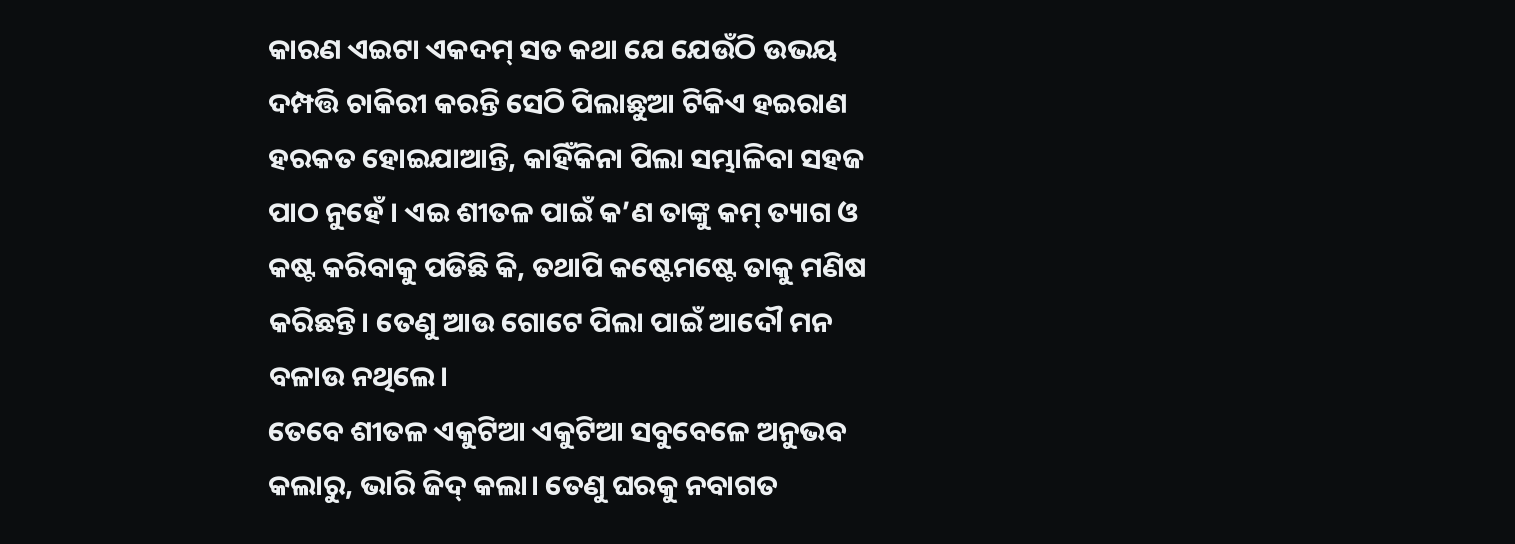କାରଣ ଏଇଟା ଏକଦମ୍ ସତ କଥା ଯେ ଯେଉଁଠି ଉଭୟ ଦମ୍ପତ୍ତି ଚାକିରୀ କରନ୍ତି ସେଠି ପିଲାଛୁଆ ଟିକିଏ ହଇରାଣ ହରକତ ହୋଇଯାଆନ୍ତି, କାହିଁକିନା ପିଲା ସମ୍ଭାଳିବା ସହଜ ପାଠ ନୁହେଁ । ଏଇ ଶୀତଳ ପାଇଁ କ’ଣ ତାଙ୍କୁ କମ୍ ତ୍ୟାଗ ଓ କଷ୍ଟ କରିବାକୁ ପଡିଛି କି, ତଥାପି କଷ୍ଟେମଷ୍ଟେ ତାକୁ ମଣିଷ କରିଛନ୍ତି। ତେଣୁ ଆଉ ଗୋଟେ ପିଲା ପାଇଁ ଆଦୌ ମନ ବଳାଉ ନଥିଲେ।
ତେବେ ଶୀତଳ ଏକୁଟିଆ ଏକୁଟିଆ ସବୁବେଳେ ଅନୁଭବ କଲାରୁ, ଭାରି ଜିଦ୍ କଲା। ତେଣୁ ଘରକୁ ନବାଗତ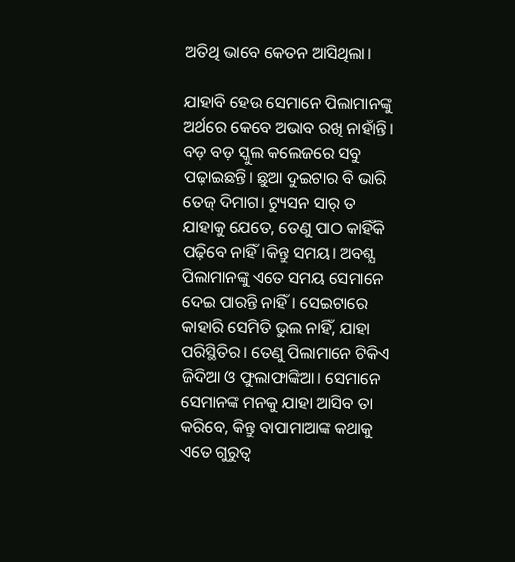ଅତିଥି ଭାବେ କେତନ ଆସିଥିଲା।

ଯାହାବି ହେଉ ସେମାନେ ପିଲାମାନଙ୍କୁ ଅର୍ଥରେ କେବେ ଅଭାବ ରଖି ନାହାଁନ୍ତି। ବଡ଼ ବଡ଼ ସ୍କୁଲ କଲେଜରେ ସବୁ ପଢ଼ାଇଛନ୍ତି। ଛୁଆ ଦୁଇଟାର ବି ଭାରି ତେଜ୍ ଦିମାଗ। ଟ୍ୟୁସନ ସାର୍ ତ ଯାହାକୁ ଯେତେ, ତେଣୁ ପାଠ କାହିଁକି ପଢ଼ିବେ ନାହିଁ।କିନ୍ତୁ ସମୟ। ଅବଶ୍ଯ ପିଲାମାନଙ୍କୁ ଏତେ ସମୟ ସେମାନେ ଦେଇ ପାରନ୍ତି ନାହିଁ। ସେଇଟାରେ କାହାରି ସେମିତି ଭୁଲ ନାହିଁ, ଯାହା ପରିସ୍ଥିତିର। ତେଣୁ ପିଲାମାନେ ଟିକିଏ ଜିଦିଆ ଓ ଫୁଲାଫାଙ୍କିଆ। ସେମାନେ ସେମାନଙ୍କ ମନକୁ ଯାହା ଆସିବ ତା କରିବେ, କିନ୍ତୁ ବାପାମାଆଙ୍କ କଥାକୁ ଏତେ ଗୁରୁତ୍ୱ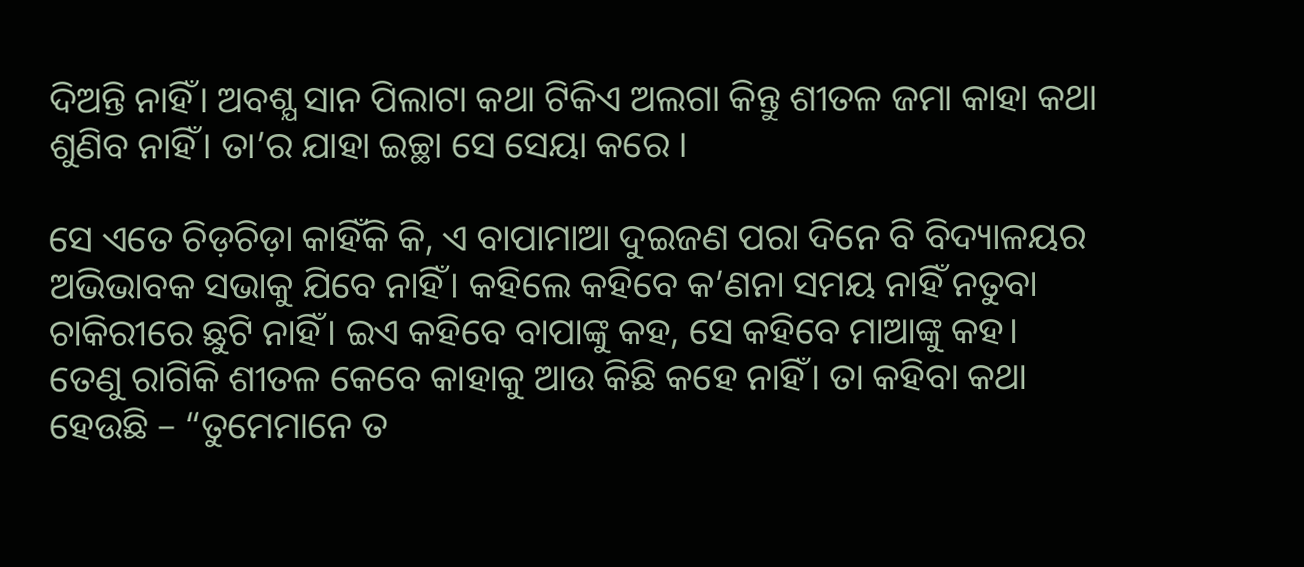ଦିଅନ୍ତି ନାହିଁ। ଅବଶ୍ଯ ସାନ ପିଲାଟା କଥା ଟିକିଏ ଅଲଗା କିନ୍ତୁ ଶୀତଳ ଜମା କାହା କଥା ଶୁଣିବ ନାହିଁ। ତା’ର ଯାହା ଇଚ୍ଛା ସେ ସେୟା କରେ ।

ସେ ଏତେ ଚିଡ଼ଚିଡ଼ା କାହିଁକି କି, ଏ ବାପାମାଆ ଦୁଇଜଣ ପରା ଦିନେ ବି ବିଦ୍ୟାଳୟର ଅଭିଭାବକ ସଭାକୁ ଯିବେ ନାହିଁ। କହିଲେ କହିବେ କ’ଣନା ସମୟ ନାହିଁ ନତୁବା ଚାକିରୀରେ ଛୁଟି ନାହିଁ। ଇଏ କହିବେ ବାପାଙ୍କୁ କହ, ସେ କହିବେ ମାଆଙ୍କୁ କହ। ତେଣୁ ରାଗିକି ଶୀତଳ କେବେ କାହାକୁ ଆଉ କିଛି କହେ ନାହିଁ। ତା କହିବା କଥା ହେଉଛି – “ତୁମେମାନେ ତ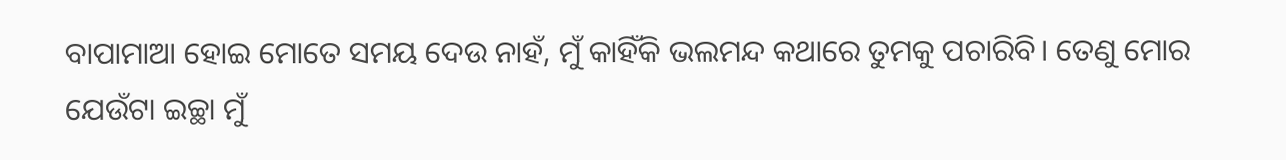ବାପାମାଆ ହୋଇ ମୋତେ ସମୟ ଦେଉ ନାହଁ, ମୁଁ କାହିଁକି ଭଲମନ୍ଦ କଥାରେ ତୁମକୁ ପଚାରିବି। ତେଣୁ ମୋର ଯେଉଁଟା ଇଚ୍ଛା ମୁଁ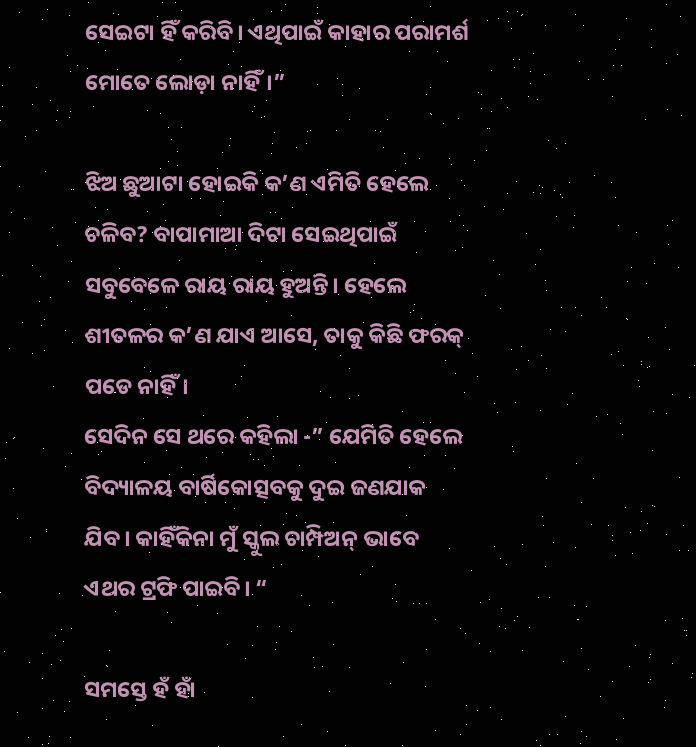ସେଇଟା ହିଁ କରିବି। ଏଥିପାଇଁ କାହାର ପରାମର୍ଶ ମୋତେ ଲୋଡ଼ା ନାହିଁ।”

ଝିଅ ଛୁଆଟା ହୋଇକି କ’ଣ ଏମିତି ହେଲେ ଚଳିବ? ବାପାମାଆ ଦିଟା ସେଇଥିପାଇଁ ସବୁବେଳେ ରାୟ ରାୟ ହୁଅନ୍ତି। ହେଲେ ଶୀତଳର କ’ଣ ଯାଏ ଆସେ, ତାକୁ କିଛି ଫରକ୍ ପଡେ ନାହିଁ।
ସେଦିନ ସେ ଥରେ କହିଲା -” ଯେମିତି ହେଲେ ବିଦ୍ୟାଳୟ ବାର୍ଷିକୋତ୍ସବକୁ ଦୁଇ ଜଣଯାକ ଯିବ। କାହିଁକିନା ମୁଁ ସ୍କୁଲ ଚାମ୍ପିଅନ୍ ଭାବେ ଏଥର ଟ୍ରଫି ପାଇବି। “

ସମସ୍ତେ ହଁ ହାଁ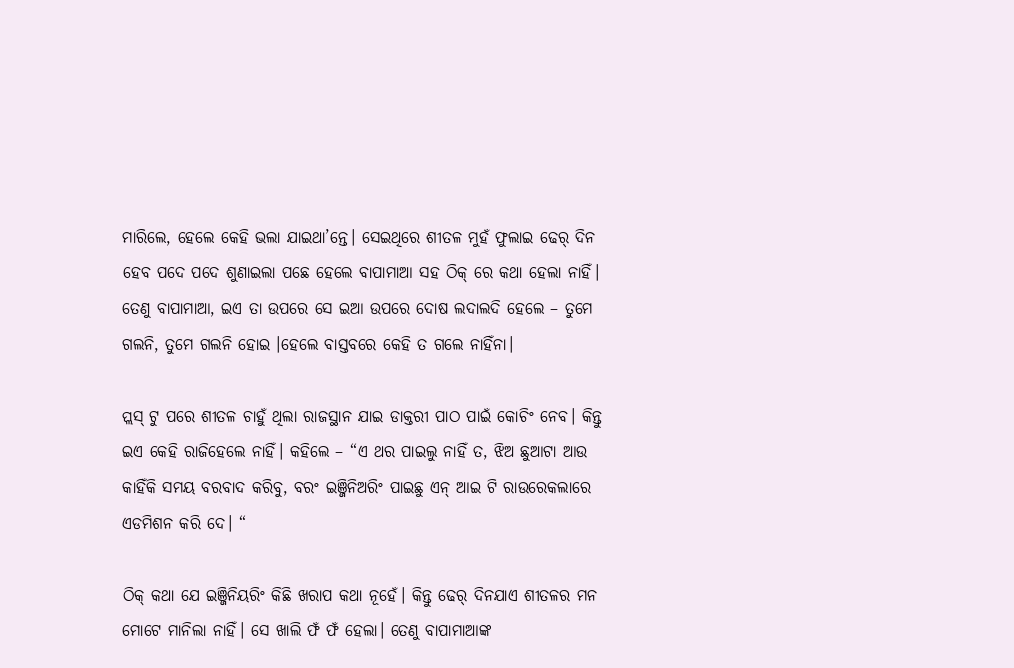ମାରିଲେ, ହେଲେ କେହି ଭଲା ଯାଇଥା’ନ୍ତେ। ସେଇଥିରେ ଶୀତଳ ମୁହଁ ଫୁଲାଇ ଢେର୍ ଦିନ ହେବ ପଦେ ପଦେ ଶୁଣାଇଲା ପଛେ ହେଲେ ବାପାମାଆ ସହ ଠିକ୍ ରେ କଥା ହେଲା ନାହିଁ। ତେଣୁ ବାପାମାଆ, ଇଏ ତା ଉପରେ ସେ ଇଆ ଉପରେ ଦୋଷ ଲଦାଲଦି ହେଲେ – ତୁମେ ଗଲନି, ତୁମେ ଗଲନି ହୋଇ ।ହେଲେ ବାସ୍ତବରେ କେହି ତ ଗଲେ ନାହିଁନା।

ପ୍ଲସ୍ ଟୁ ପରେ ଶୀତଳ ଚାହୁଁ ଥିଲା ରାଜସ୍ଥାନ ଯାଇ ଡାକ୍ତରୀ ପାଠ ପାଇଁ କୋଚିଂ ନେବ। କିନ୍ତୁ ଇଏ କେହି ରାଜିହେଲେ ନାହିଁ। କହିଲେ – “ଏ ଥର ପାଇଲୁ ନାହିଁ ତ, ଝିଅ ଛୁଆଟା ଆଉ କାହିଁକି ସମୟ ବରବାଦ କରିବୁ, ବରଂ ଇଞ୍ଜିନିଅରିଂ ପାଇଛୁ ଏନ୍ ଆଇ ଟି ରାଉରେକଲାରେ ଏଡମିଶନ କରି ଦେ। “

ଠିକ୍ କଥା ଯେ ଇଞ୍ଜିନିୟରିଂ କିଛି ଖରାପ କଥା ନୂହେଁ। କିନ୍ତୁ ଢେର୍ ଦିନଯାଏ ଶୀତଳର ମନ ମୋଟେ ମାନିଲା ନାହିଁ। ସେ ଖାଲି ଫଁ ଫଁ ହେଲା। ତେଣୁ ବାପାମାଆଙ୍କ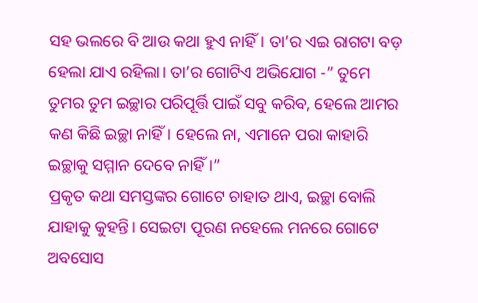ସହ ଭଲରେ ବି ଆଉ କଥା ହୁଏ ନାହିଁ। ତା’ର ଏଇ ରାଗଟା ବଡ଼ ହେଲା ଯାଏ ରହିଲା। ତା’ର ଗୋଟିଏ ଅଭିଯୋଗ -” ତୁମେ ତୁମର ତୁମ ଇଚ୍ଛାର ପରିପୂର୍ତ୍ତି ପାଇଁ ସବୁ କରିବ, ହେଲେ ଆମର କଣ କିଛି ଇଚ୍ଛା ନାହିଁ। ହେଲେ ନା, ଏମାନେ ପରା କାହାରି ଇଚ୍ଛାକୁ ସମ୍ମାନ ଦେବେ ନାହିଁ।”
ପ୍ରକୃତ କଥା ସମସ୍ତଙ୍କର ଗୋଟେ ଚାହାତ ଥାଏ, ଇଚ୍ଛା ବୋଲି ଯାହାକୁ କୁହନ୍ତି। ସେଇଟା ପୂରଣ ନହେଲେ ମନରେ ଗୋଟେ ଅବସୋସ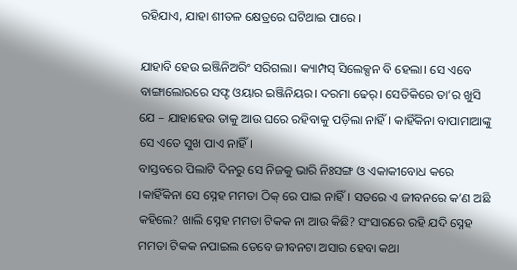ରହିଯାଏ, ଯାହା ଶୀତଳ କ୍ଷେତ୍ରରେ ଘଟିଥାଇ ପାରେ ।

ଯାହାବି ହେଉ ଇଞ୍ଜିନିଅରିଂ ସରିଗଲା। କ୍ୟାମ୍ପସ୍ ସିଲେକ୍ସନ ବି ହେଲା। ସେ ଏବେ ବାଙ୍ଗାଲୋରରେ ସଫ୍ଟ ଓୟାର ଇଞ୍ଜିନିୟର। ଦରମା ଢେର୍। ସେତିକିରେ ତା’ର ଖୁସି ଯେ – ଯାହାହେଉ ତାକୁ ଆଉ ଘରେ ରହିବାକୁ ପଡ଼ିଲା ନାହିଁ। କାହିଁକିନା ବାପାମାଆଙ୍କୁ ସେ ଏତେ ସୁଖ ପାଏ ନାହିଁ।
ବାସ୍ତବରେ ପିଲାଟି ଦିନରୁ ସେ ନିଜକୁ ଭାରି ନିଃସଙ୍ଗ ଓ ଏକାକୀବୋଧ କରେ ।କାହିଁକିନା ସେ ସ୍ନେହ ମମତା ଠିକ୍ ରେ ପାଇ ନାହିଁ। ସତରେ ଏ ଜୀବନରେ କ’ଣ ଅଛି କହିଲେ? ଖାଲି ସ୍ନେହ ମମତା ଟିକକ ନା ଆଉ କିଛି? ସଂସାରରେ ରହି ଯଦି ସ୍ନେହ ମମତା ଟିକକ ନପାଇଲ ତେବେ ଜୀବନଟା ଅସାର ହେବା କଥା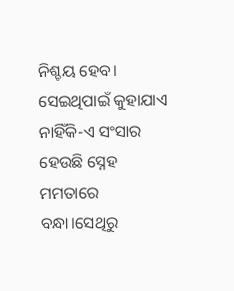ନିଶ୍ଚୟ ହେବ। ସେଇଥିପାଇଁ କୁହାଯାଏ ନାହିଁକି-ଏ ସଂସାର ହେଉଛି ସ୍ନେହ ମମତାରେ ବନ୍ଧା।ସେଥିରୁ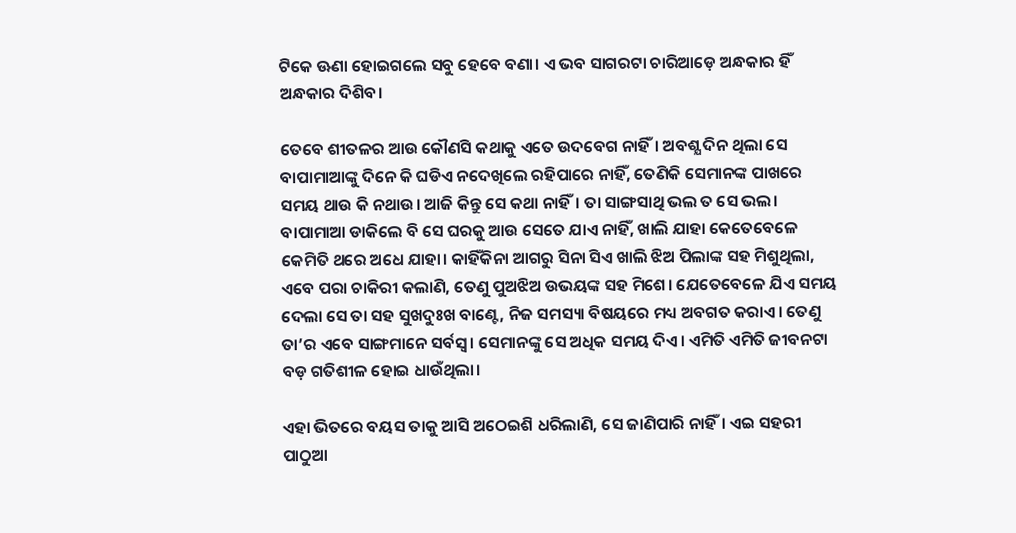ଟିକେ ଊଣା ହୋଇଗଲେ ସବୁ ହେବେ ବଣା। ଏ ଭବ ସାଗରଟା ଚାରିଆଡ଼େ ଅନ୍ଧକାର ହିଁ ଅନ୍ଧକାର ଦିଶିବ।

ତେବେ ଶୀତଳର ଆଉ କୌଣସି କଥାକୁ ଏତେ ଉଦବେଗ ନାହିଁ। ଅବଶ୍ଯ ଦିନ ଥିଲା ସେ ବାପାମାଆଙ୍କୁ ଦିନେ କି ଘଡିଏ ନଦେଖିଲେ ରହିପାରେ ନାହିଁ, ତେଣିକି ସେମାନଙ୍କ ପାଖରେ ସମୟ ଥାଉ କି ନଥାଉ। ଆଜି କିନ୍ତୁ ସେ କଥା ନାହିଁ। ତା ସାଙ୍ଗସାଥି ଭଲ ତ ସେ ଭଲ। ବାପାମାଆ ଡାକିଲେ ବି ସେ ଘରକୁ ଆଉ ସେତେ ଯାଏ ନାହିଁ, ଖାଲି ଯାହା କେତେବେଳେ କେମିତି ଥରେ ଅଧେ ଯାହା। କାହିଁକିନା ଆଗରୁ ସିନା ସିଏ ଖାଲି ଝିଅ ପିଲାଙ୍କ ସହ ମିଶୁଥିଲା, ଏବେ ପରା ଚାକିରୀ କଲାଣି, ତେଣୁ ପୁଅଝିଅ ଉଭୟଙ୍କ ସହ ମିଶେ। ଯେତେବେଳେ ଯିଏ ସମୟ ଦେଲା ସେ ତା ସହ ସୁଖଦୁଃଖ ବାଣ୍ଟେ, ନିଜ ସମସ୍ୟା ବିଷୟରେ ମଧ୍ୟ ଅବଗତ କରାଏ। ତେଣୁ ତା’ର ଏବେ ସାଙ୍ଗମାନେ ସର୍ବସ୍ୱ। ସେମାନଙ୍କୁ ସେ ଅଧିକ ସମୟ ଦିଏ। ଏମିତି ଏମିତି ଜୀବନଟା ବଡ଼ ଗତିଶୀଳ ହୋଇ ଧାଉଁଥିଲା।

ଏହା ଭିତରେ ବୟସ ତାକୁ ଆସି ଅଠେଇଶି ଧରିଲାଣି, ସେ ଜାଣିପାରି ନାହିଁ। ଏଇ ସହରୀ ପାଠୁଆ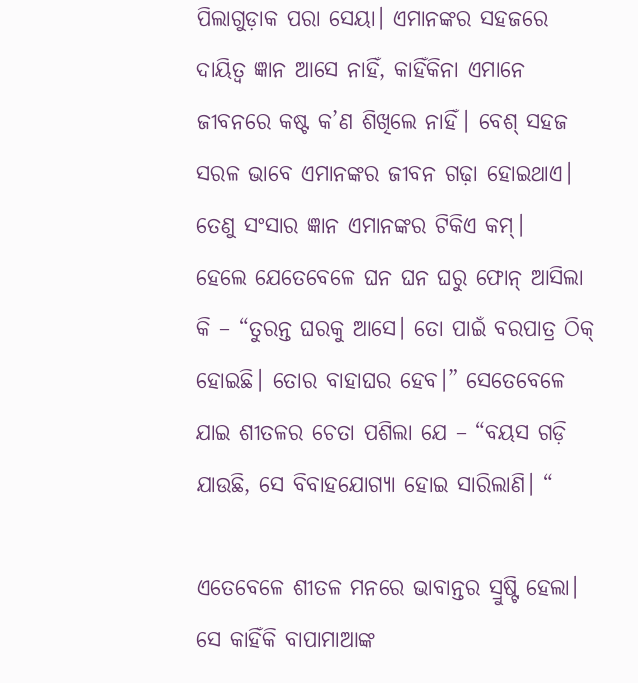ପିଲାଗୁଡ଼ାକ ପରା ସେୟା। ଏମାନଙ୍କର ସହଜରେ ଦାୟିତ୍ଵ ଜ୍ଞାନ ଆସେ ନାହିଁ, କାହିଁକିନା ଏମାନେ ଜୀବନରେ କଷ୍ଟ କ’ଣ ଶିଖିଲେ ନାହିଁ। ବେଶ୍ ସହଜ ସରଳ ଭାବେ ଏମାନଙ୍କର ଜୀବନ ଗଢ଼ା ହୋଇଥାଏ। ତେଣୁ ସଂସାର ଜ୍ଞାନ ଏମାନଙ୍କର ଟିକିଏ କମ୍।
ହେଲେ ଯେତେବେଳେ ଘନ ଘନ ଘରୁ ଫୋନ୍ ଆସିଲା କି – “ତୁରନ୍ତ ଘରକୁ ଆସେ। ତୋ ପାଇଁ ବରପାତ୍ର ଠିକ୍ ହୋଇଛି। ତୋର ବାହାଘର ହେବ।” ସେତେବେଳେ ଯାଇ ଶୀତଳର ଚେତା ପଶିଲା ଯେ – “ବୟସ ଗଡ଼ି ଯାଉଛି, ସେ ବିବାହଯୋଗ୍ୟା ହୋଇ ସାରିଲାଣି। “

ଏତେବେଳେ ଶୀତଳ ମନରେ ଭାବାନ୍ତର ସ୍ରୁଷ୍ଟି ହେଲା। ସେ କାହିଁକି ବାପାମାଆଙ୍କ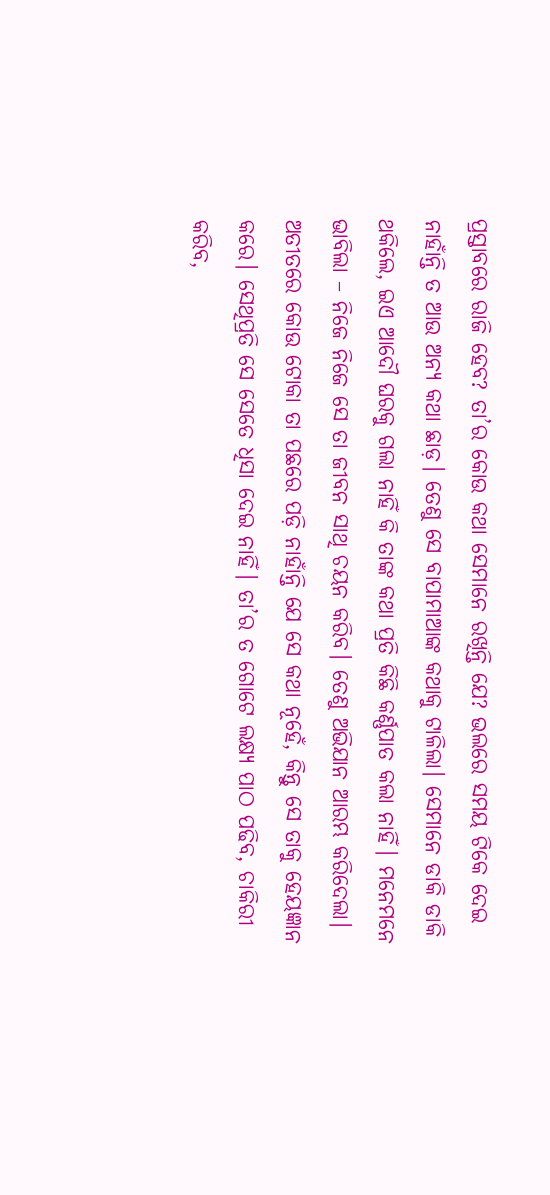ପ୍ରସ୍ତାବରେ ରାଜି ହେବ? ତା’ର କୋଉ କଥା ସେମାନେ ରଖିନ୍ତି ଯେ? ଭଲରେ ସମୟ ଟିକେ ଦେଇ ନାହାଁନ୍ତି ତ ଆଉ ଅନ୍ୟ କଥା ଛାଡ଼। ତେଣୁ ସେ ବାପାମାଆଙ୍କ କଥାକୁ ଟାଳିଲା। ସେମାନେ ଡାକି ଡାକି ଥକିଲେ, ଇଏ ଆଦୌ ଘରକୁ ଗଲା ନାହିଁ କି ତାଙ୍କ କଥା ପ୍ରତି କିଛି କର୍ଣ୍ଣପାତ କଲା ନାହିଁ। ମନେମନେ ଭାବିଲା – ନିଜେ ନିଜେ ସେ ତା ଜୀବନ ସାଥି ଚୟନ କରିବ। ତେଣୁ ଅଭିଯାନ ଆରମ୍ଭ କରିଦେଲା। ଅତୀତରେ କୋଉ ଟୋକା ତା ପଛରେ ପଡ଼ି ନାହାଁନ୍ତି ଯେ ସେ କଥା ନୂହେଁ, କିନ୍ତୁ ସେ ତାକୁ ହେୟଜ୍ଞାନ କରେ। ସେଥିପ୍ରତି ସେ ସେତେ ଧିସା ଦେଇ ନାହିଁ। ତା’ର ତ ଗୋଟେ ଲକ୍ଷ୍ୟ ପାଠ ପଢିବ, ଚାକିରୀ କରିବ,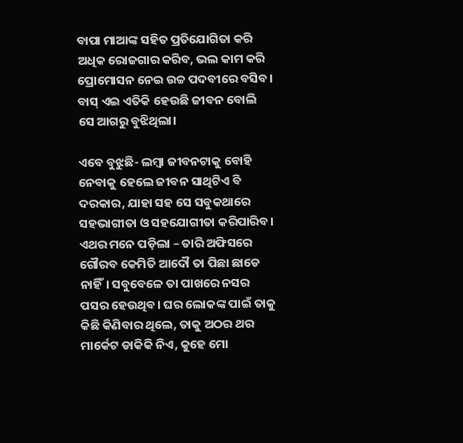ବାପା ମାଆଙ୍କ ସହିତ ପ୍ରତିଯୋଗିତା କରି ଅଧିକ ରୋଜଗାର କରିବ, ଭଲ କାମ କରି ପ୍ରୋମୋସନ ନେଇ ଉଚ୍ଚ ପଦବୀରେ ବସିବ। ବାସ୍ ଏଇ ଏତିକି ହେଉଛି ଜୀବନ ବୋଲି ସେ ଆଗରୁ ବୁଝିଥିଲା।

ଏବେ ବୁଝୁଛି- ଲମ୍ବା ଜୀବନଟାକୁ ବୋହି ନେବାକୁ ହେଲେ ଜୀବନ ସାଥିଟିଏ ବି ଦରକାର, ଯାହା ସହ ସେ ସବୁକଥାରେ ସହଭାଗୀତା ଓ ସହଯୋଗୀତା କରିପାରିବ।
ଏଥର ମନେ ପଡ଼ିଲା – ତାରି ଅଫିସରେ ଗୌରବ କେମିତି ଆଦୌ ତା ପିଛା ଛାଡେ ନାହିଁ। ସବୁବେଳେ ତା ପାଖରେ ନସର ପସର ହେଉଥିବ। ଘର ଲୋକଙ୍କ ପାଇଁ ତାକୁ କିଛି କିଣିବାର ଥିଲେ, ତାକୁ ଅଠର ଥର ମାର୍କେଟ ଡାକିକି ନିଏ, କୁହେ ମୋ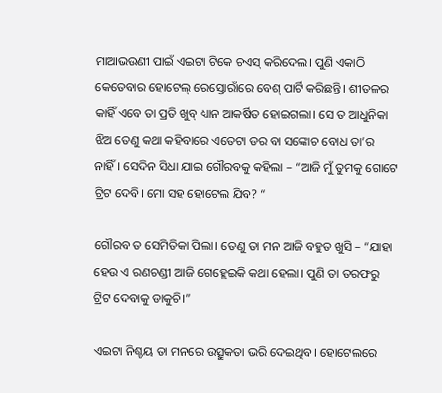ମାଆଭଉଣୀ ପାଇଁ ଏଇଟା ଟିକେ ଚଏସ୍ କରିଦେଲ। ପୁଣି ଏକାଠି କେତେବାର ହୋଟେଲ୍ ରେସ୍ତୋରାଁରେ ବେଶ୍ ପାର୍ଟି କରିଛନ୍ତି। ଶୀତଳର କାହିଁ ଏବେ ତା ପ୍ରତି ଖୁବ୍ ଧ୍ୟାନ ଆକର୍ଷିତ ହୋଇଗଲା। ସେ ତ ଆଧୁନିକା ଝିଅ ତେଣୁ କଥା କହିବାରେ ଏତେଟା ଡର ବା ସଙ୍କୋଚ ବୋଧ ତା’ର ନାହିଁ। ସେଦିନ ସିଧା ଯାଇ ଗୌରବକୁ କହିଲା – “ଆଜି ମୁଁ ତୁମକୁ ଗୋଟେ ଟ୍ରିଟ ଦେବି। ମୋ ସହ ହୋଟେଲ ଯିବ? “

ଗୌରବ ତ ସେମିତିକା ପିଲା। ତେଣୁ ତା ମନ ଆଜି ବହୁତ ଖୁସି – “ଯାହା ହେଉ ଏ ରଣଚଣ୍ଡୀ ଆଜି ଗେହ୍ଲେଇକି କଥା ହେଲା। ପୁଣି ତା ତରଫରୁ ଟ୍ରିଟ ଦେବାକୁ ଡାକୁଚି।”

ଏଇଟା ନିଶ୍ଚୟ ତା ମନରେ ଉତ୍ସୁକତା ଭରି ଦେଇଥିବ। ହୋଟେଲରେ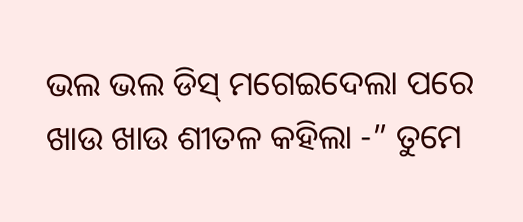ଭଲ ଭଲ ଡିସ୍ ମଗେଇଦେଲା ପରେ ଖାଉ ଖାଉ ଶୀତଳ କହିଲା -” ତୁମେ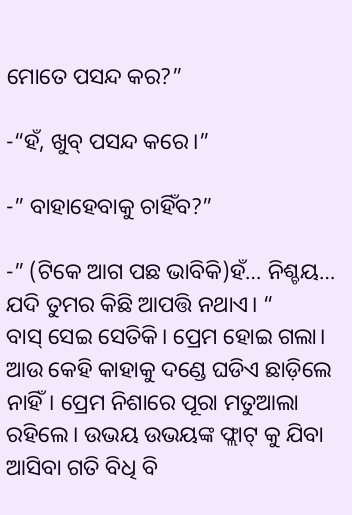ମୋତେ ପସନ୍ଦ କର?”

-“ହଁ, ଖୁବ୍ ପସନ୍ଦ କରେ।”

-” ବାହାହେବାକୁ ଚାହିଁବ?”

-” (ଟିକେ ଆଗ ପଛ ଭାବିକି)ହଁ… ନିଶ୍ଚୟ… ଯଦି ତୁମର କିଛି ଆପତ୍ତି ନଥାଏ। “
ବାସ୍ ସେଇ ସେତିକି। ପ୍ରେମ ହୋଇ ଗଲା। ଆଉ କେହି କାହାକୁ ଦଣ୍ଡେ ଘଡିଏ ଛାଡ଼ିଲେ ନାହିଁ। ପ୍ରେମ ନିଶାରେ ପୂରା ମତୁଆଲା ରହିଲେ। ଉଭୟ ଉଭୟଙ୍କ ଫ୍ଲାଟ୍ କୁ ଯିବା ଆସିବା ଗତି ବିଧି ବି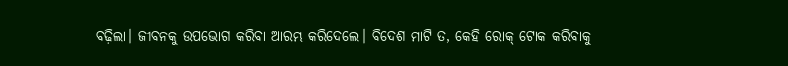ବଢ଼ିଲା। ଜୀବନକୁ ଉପଭୋଗ କରିବା ଆରମ୍ଭ କରିଦେଲେ। ବିଦେଶ ମାଟି ତ, କେହି ରୋକ୍ ଟୋକ କରିବାକୁ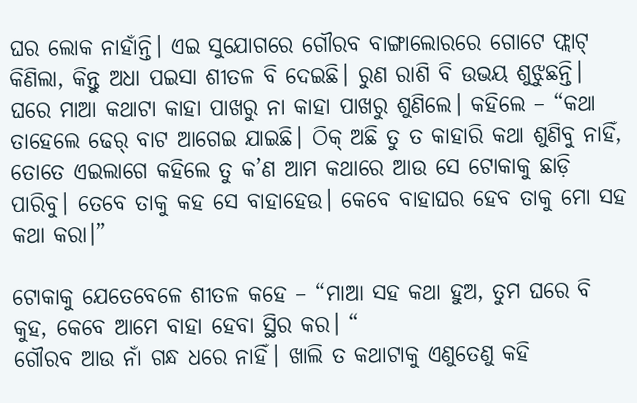ଘର ଲୋକ ନାହାଁନ୍ତି। ଏଇ ସୁଯୋଗରେ ଗୌରବ ବାଙ୍ଗାଲୋରରେ ଗୋଟେ ଫ୍ଲାଟ୍ କିଣିଲା, କିନ୍ତୁ ଅଧା ପଇସା ଶୀତଳ ବି ଦେଇଛି। ରୁଣ ରାଶି ବି ଉଭୟ ଶୁଝୁଛନ୍ତି।
ଘରେ ମାଆ କଥାଟା କାହା ପାଖରୁ ନା କାହା ପାଖରୁ ଶୁଣିଲେ। କହିଲେ – “କଥା ତାହେଲେ ଢେର୍ ବାଟ ଆଗେଇ ଯାଇଛି। ଠିକ୍ ଅଛି ତୁ ତ କାହାରି କଥା ଶୁଣିବୁ ନାହିଁ, ତୋତେ ଏଇଲାଗେ କହିଲେ ତୁ କ’ଣ ଆମ କଥାରେ ଆଉ ସେ ଟୋକାକୁ ଛାଡ଼ି ପାରିବୁ। ତେବେ ତାକୁ କହ ସେ ବାହାହେଉ। କେବେ ବାହାଘର ହେବ ତାକୁ ମୋ ସହ କଥା କରା।”

ଟୋକାକୁ ଯେତେବେଳେ ଶୀତଳ କହେ – “ମାଆ ସହ କଥା ହୁଅ, ତୁମ ଘରେ ବି କୁହ, କେବେ ଆମେ ବାହା ହେବା ସ୍ଥିର କର। “
ଗୌରବ ଆଉ ନାଁ ଗନ୍ଧ ଧରେ ନାହିଁ। ଖାଲି ତ କଥାଟାକୁ ଏଣୁତେଣୁ କହି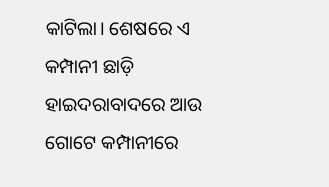କାଟିଲା। ଶେଷରେ ଏ କମ୍ପାନୀ ଛାଡ଼ି ହାଇଦରାବାଦରେ ଆଉ ଗୋଟେ କମ୍ପାନୀରେ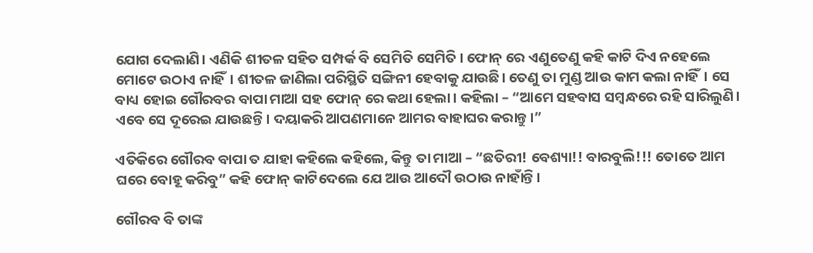ଯୋଗ ଦେଲାଣି। ଏଣିକି ଶୀତଳ ସହିତ ସମ୍ପର୍କ ବି ସେମିତି ସେମିତି। ଫୋନ୍ ରେ ଏଣୁତେଣୁ କହି କାଟି ଦିଏ ନହେଲେ ମୋଟେ ଉଠାଏ ନାହିଁ। ଶୀତଳ ଜାଣିଲା ପରିସ୍ଥିତି ସଙ୍ଗିନୀ ହେବାକୁ ଯାଉଛି। ତେଣୁ ତା ମୁଣ୍ଡ ଆଉ କାମ କଲା ନାହିଁ। ସେ ବାଧ୍ୟ ହୋଇ ଗୌରବର ବାପା ମାଆ ସହ ଫୋନ୍ ରେ କଥା ହେଲା। କହିଲା – “ଆମେ ସହବାସ ସମ୍ବନ୍ଧରେ ରହି ସାରିଲୁଣି। ଏବେ ସେ ଦୂରେଇ ଯାଉଛନ୍ତି। ଦୟାକରି ଆପଣମାନେ ଆମର ବାହାଘର କରାନ୍ତୁ।”

ଏତିକିରେ ଗୌରବ ବାପା ତ ଯାହା କହିଲେ କହିଲେ, କିନ୍ତୁ ତା ମାଆ – “ଛତିରୀ! ବେଶ୍ୟା!! ବାରବୁଲି!!! ତୋତେ ଆମ ଘରେ ବୋହୂ କରିବୁ” କହି ଫୋନ୍ କାଟିଦେଲେ ଯେ ଆଉ ଆଦୌ ଉଠାଉ ନାହାଁନ୍ତି।

ଗୌରବ ବି ତାଙ୍କ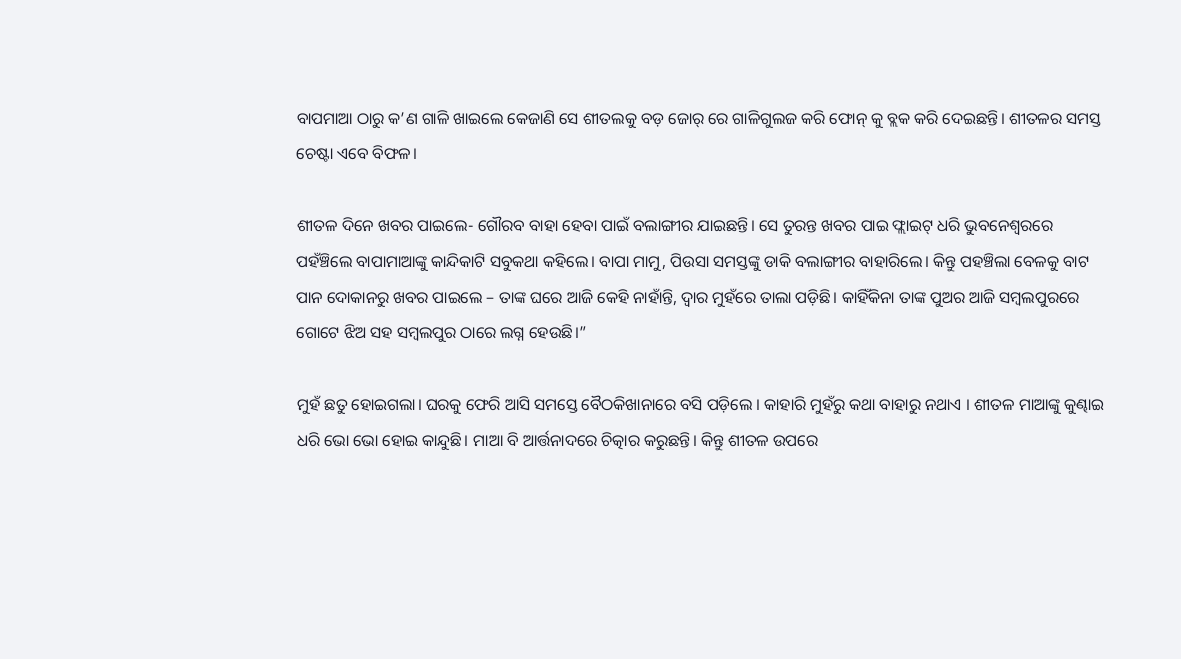ବାପମାଆ ଠାରୁ କ’ଣ ଗାଳି ଖାଇଲେ କେଜାଣି ସେ ଶୀତଲକୁ ବଡ଼ ଜୋର୍ ରେ ଗାଳିଗୁଲଜ କରି ଫୋନ୍ କୁ ବ୍ଲକ କରି ଦେଇଛନ୍ତି। ଶୀତଳର ସମସ୍ତ ଚେଷ୍ଟା ଏବେ ବିଫଳ।

ଶୀତଳ ଦିନେ ଖବର ପାଇଲେ- ଗୌରବ ବାହା ହେବା ପାଇଁ ବଲାଙ୍ଗୀର ଯାଇଛନ୍ତି। ସେ ତୁରନ୍ତ ଖବର ପାଇ ଫ୍ଲାଇଟ୍ ଧରି ଭୁବନେଶ୍ବରରେ ପହଁଞ୍ଚିଲେ ବାପାମାଆଙ୍କୁ କାନ୍ଦିକାଟି ସବୁକଥା କହିଲେ। ବାପା ମାମୁ, ପିଉସା ସମସ୍ତଙ୍କୁ ଡାକି ବଲାଙ୍ଗୀର ବାହାରିଲେ। କିନ୍ତୁ ପହଞ୍ଚିଲା ବେଳକୁ ବାଟ ପାନ ଦୋକାନରୁ ଖବର ପାଇଲେ – ତାଙ୍କ ଘରେ ଆଜି କେହି ନାହାଁନ୍ତି, ଦ୍ଵାର ମୁହଁରେ ତାଲା ପଡ଼ିଛି। କାହିଁକିନା ତାଙ୍କ ପୁଅର ଆଜି ସମ୍ବଲପୁରରେ ଗୋଟେ ଝିଅ ସହ ସମ୍ବଲପୁର ଠାରେ ଲଗ୍ନ ହେଉଛି।”

ମୁହଁ ଛତୁ ହୋଇଗଲା। ଘରକୁ ଫେରି ଆସି ସମସ୍ତେ ବୈଠକିଖାନାରେ ବସି ପଡ଼ିଲେ । କାହାରି ମୁହଁରୁ କଥା ବାହାରୁ ନଥାଏ । ଶୀତଳ ମାଆଙ୍କୁ କୁଣ୍ଢାଇ ଧରି ଭୋ ଭୋ ହୋଇ କାନ୍ଦୁଛି। ମାଆ ବି ଆର୍ତ୍ତନାଦରେ ଚିତ୍କାର କରୁଛନ୍ତି। କିନ୍ତୁ ଶୀତଳ ଉପରେ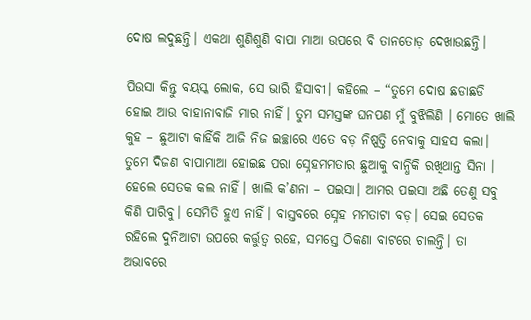ଦୋଷ ଲଦୁଛନ୍ତି। ଏକଥା ଶୁଣିଶୁଣି ବାପା ମାଆ ଉପରେ ବି ତାନତୋଡ଼ ଦେଖାଉଛନ୍ତି।

ପିଉସା କିନ୍ତୁ ବୟସ୍କ ଲୋକ, ସେ ଭାରି ହିସାବୀ। କହିଲେ – “ତୁମେ ଦୋଷ ଛଡାଛଡି ହୋଇ ଆଉ ବାହାନାବାଜି ମାର ନାହିଁ। ତୁମ ସମସ୍ତଙ୍କ ଘନପଣ ମୁଁ ବୁଝିଲିଣି । ମୋତେ ଖାଲି କୁହ – ଛୁଆଟା କାହିଁକି ଆଜି ନିଜ ଇଚ୍ଛାରେ ଏତେ ବଡ଼ ନିଷ୍ପତ୍ତି ନେବାକୁ ସାହସ କଲା। ତୁମେ ଦିଜଣ ବାପାମାଆ ହୋଇଛ ପରା ସ୍ନେହମମତାର ଛୁଆକୁ ବାନ୍ଧିକି ରଖିଥାନ୍ତ ସିନା । ହେଲେ ସେତକ କଲ ନାହିଁ। ଖାଲି କ’ଣନା – ପଇସା। ଆମର ପଇସା ଅଛି ତେଣୁ ସବୁ କିଣି ପାରିବୁ। ସେମିତି ହୁଏ ନାହିଁ। ବାସ୍ତବରେ ସ୍ନେହ ମମତାଟା ବଡ଼। ସେଇ ସେତକ ରହିଲେ ଦୁନିଆଟା ଉପରେ କର୍ତ୍ତୁତ୍ବ ରହେ, ସମସ୍ତେ ଠିକଣା ବାଟରେ ଚାଲନ୍ତି। ତା ଅଭାବରେ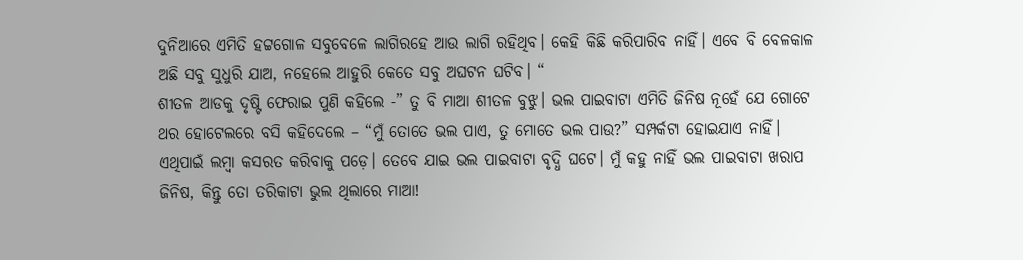ଦୁନିଆରେ ଏମିତି ହଟ୍ଟଗୋଳ ସବୁବେଳେ ଲାଗିରହେ ଆଉ ଲାଗି ରହିଥିବ। କେହି କିଛି କରିପାରିବ ନାହିଁ। ଏବେ ବି ବେଳକାଳ ଅଛି ସବୁ ସୁଧୁରି ଯାଅ, ନହେଲେ ଆହୁରି କେତେ ସବୁ ଅଘଟନ ଘଟିବ। “
ଶୀତଳ ଆଡକୁ ଦୃଷ୍ଟି ଫେରାଇ ପୁଣି କହିଲେ -” ତୁ ବି ମାଆ ଶୀତଳ ବୁଝୁ। ଭଲ ପାଇବାଟା ଏମିତି ଜିନିଷ ନୂହେଁ ଯେ ଗୋଟେ ଥର ହୋଟେଲରେ ବସି କହିଦେଲେ – “ମୁଁ ତୋତେ ଭଲ ପାଏ, ତୁ ମୋତେ ଭଲ ପାଉ?” ସମ୍ପର୍କଟା ହୋଇଯାଏ ନାହିଁ। ଏଥିପାଇଁ ଲମ୍ବା କସରତ କରିବାକୁ ପଡ଼େ। ତେବେ ଯାଇ ଭଲ ପାଇବାଟା ବୃଦ୍ଧି ଘଟେ। ମୁଁ କହୁ ନାହିଁ ଭଲ ପାଇବାଟା ଖରାପ ଜିନିଷ, କିନ୍ତୁ ତୋ ତରିକାଟା ଭୁଲ ଥିଲାରେ ମାଆ!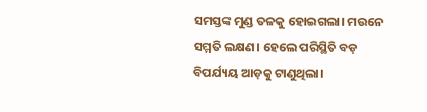ସମସ୍ତଙ୍କ ମୁଣ୍ଡ ତଳକୁ ହୋଇଗଲା। ମଉନେ ସମ୍ମତି ଲକ୍ଷଣ। ହେଲେ ପରିସ୍ଥିତି ବଡ଼ ବିପର୍ଯ୍ୟୟ ଆଡ଼କୁ ଟାଣୁଥିଲା।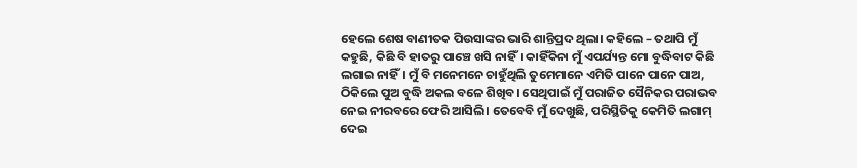ହେଲେ ଶେଷ ବାଣୀତକ ପିଉସାଙ୍କର ଭାରି ଶାନ୍ତିପ୍ରଦ ଥିଲା। କହିଲେ – ତଥାପି ମୁଁ କହୁଛି, କିଛି ବି ହାତରୁ ପାଞ୍ଚେ ଖସି ନାହିଁ। କାହିଁକିନା ମୁଁ ଏପର୍ଯ୍ୟନ୍ତ ମୋ ବୁଦ୍ଧିବାଟ କିଛି ଲଗାଇ ନାହିଁ। ମୁଁ ବି ମନେମନେ ଚାହୁଁଥିଲି ତୁମେମାନେ ଏମିତି ପାନେ ପାନେ ପାଅ, ଠିକିଲେ ପୁଅ ବୁଦ୍ଧି ଅକଲ ବଳେ ଶିଖିବ। ସେଥିପାଇଁ ମୁଁ ପରାଜିତ ସୈନିକର ପରାଭବ ନେଇ ନୀରବରେ ଫେରି ଆସିଲି। ତେବେବି ମୁଁ ଦେଖୁଛି, ପରିସ୍ଥିତିକୁ କେମିତି ଲଗାମ୍ ଦେଇ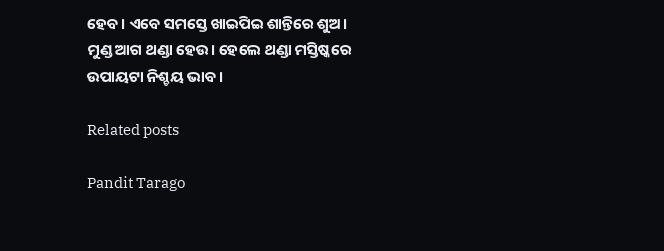ହେବ। ଏବେ ସମସ୍ତେ ଖାଇପିଇ ଶାନ୍ତିରେ ଶୁଅ। ମୁଣ୍ଡ ଆଗ ଥଣ୍ଡା ହେଉ। ହେଲେ ଥଣ୍ଡା ମସ୍ତିଷ୍କରେ ଉପାୟଟା ନିଶ୍ଚୟ ଭାବ ।

Related posts

Pandit Tarago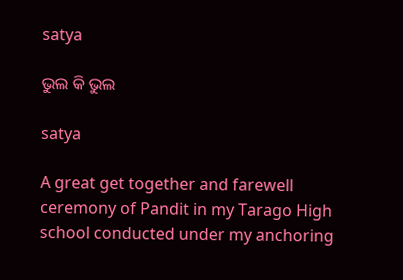satya

ଭୁଲ କି ଭୁଲ

satya

A great get together and farewell ceremony of Pandit in my Tarago High school conducted under my anchoring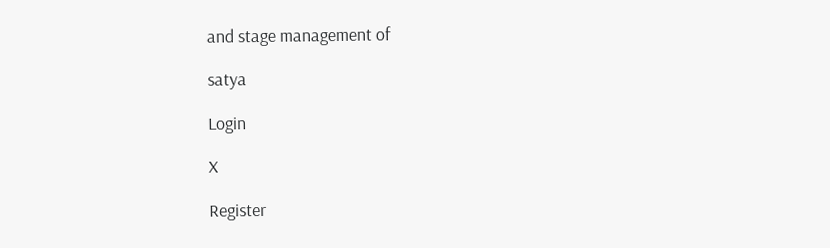and stage management of

satya

Login

X

Register